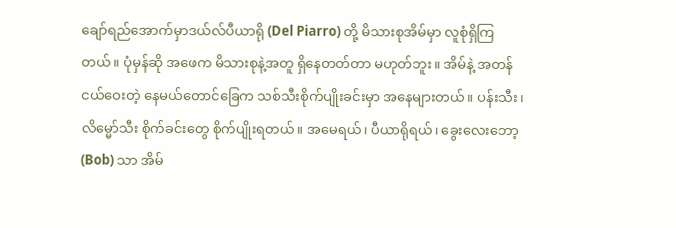ချော်ရည်အောက်မှာဒယ်လ်ပီယာရို (Del Piarro) တို့ မိသားစုအိမ်မှာ လူစုံရှိကြတယ်။ ပုံမှန်ဆို အဖေက မိသားစုနဲ့အတူ ရှိနေတတ်တာ မဟုတ်ဘူး။ အိမ်နဲ့ အတန်ငယ်ဝေးတဲ့ နေမယ်တောင်ခြေက သစ်သီးစိုက်ပျိုးခင်းမှာ အနေများတယ်။ ပန်းသီး၊ လိမ္မော်သီး စိုက်ခင်းတွေ စိုက်ပျိုးရတယ်။ အမေရယ်၊ ပီယာရိုရယ်၊ ခွေးလေးဘော့ (Bob) သာ အိမ်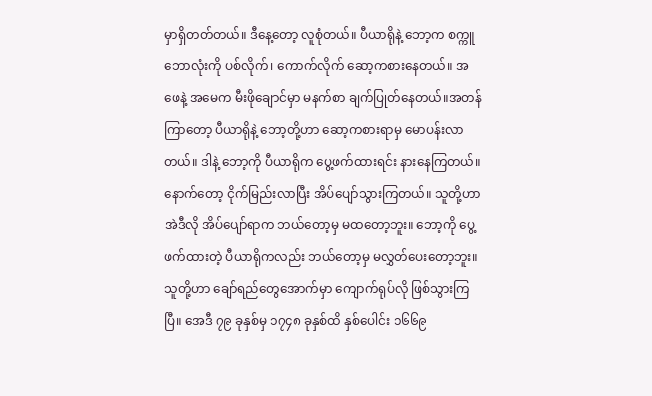မှာရှိတတ်တယ်။ ဒီနေ့တော့ လူစုံတယ်။ ပီယာရိုနဲ့ ဘော့က စက္ကူ ဘောလုံးကို ပစ်လိုက်၊ ကောက်လိုက် ဆော့ကစားနေတယ်။ အဖေနဲ့ အမေက မီးဖိုချောင်မှာ မနက်စာ ချက်ပြုတ်နေတယ်။အတန်ကြာတော့ ပီယာရိုနဲ့ ဘော့တို့ဟာ ဆော့ကစားရာမှ မောပန်းလာတယ်။ ဒါနဲ့ ဘော့ကို ပီယာရိုက ပွေ့ဖက်ထားရင်း နားနေကြတယ်။ နောက်တော့ ငိုက်မြည်းလာပြီး အိပ်ပျော်သွားကြတယ်။ သူတို့ဟာ အဲဒီလို အိပ်ပျော်ရာက ဘယ်တော့မှ မထတော့ဘူး။ ဘော့ကို ပွေ့ဖက်ထားတဲ့ ပီယာရိုကလည်း ဘယ်တော့မှ မလွှတ်ပေးတော့ဘူး။သူတို့ဟာ ချော်ရည်တွေအောက်မှာ ကျောက်ရုပ်လို ဖြစ်သွားကြပြီ။ အေဒီ ၇၉ ခုနှစ်မှ ၁၇၄၈ ခုနှစ်ထိ နှစ်ပေါင်း ၁၆၆၉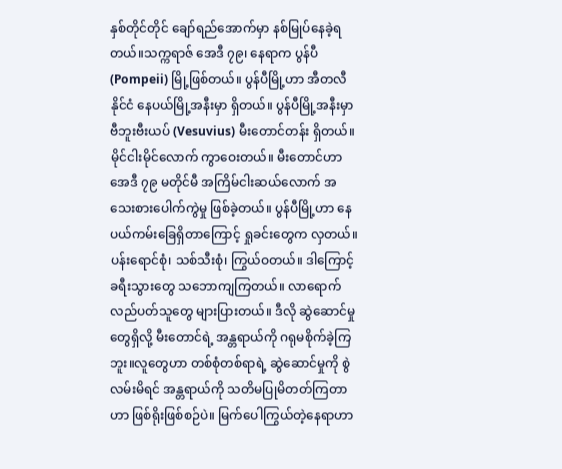နှစ်တိုင်တိုင် ချော်ရည်အောက်မှာ နစ်မြုပ်နေခဲ့ရတယ်။သက္ကရာဇ် အေဒီ ၇၉၊ နေရာက ပွန်ပီ (Pompeii) မြို့ဖြစ်တယ်။ ပွန်ပီမြို့ဟာ အီတလီနိုင်ငံ နေပယ်မြို့အနီးမှာ ရှိတယ်။ ပွန်ပီမြို့အနီးမှာ ဗီဘူးဗီးယပ် (Vesuvius) မီးတောင်တန်း ရှိတယ်။ မိုင်ငါးမိုင်လောက် ကွာဝေးတယ်။ မီးတောင်ဟာ အေဒီ ၇၉ မတိုင်မီ အကြိမ်ငါးဆယ်လောက် အသေးစားပေါက်ကွဲမှု ဖြစ်ခဲ့တယ်။ ပွန်ပီမြို့ဟာ နေပယ်ကမ်းခြေရှိတာကြောင့် ရှုခင်းတွေက လှတယ်။ ပန်းရောင်စုံ၊ သစ်သီးစုံ၊ ကြွယ်ဝတယ်။ ဒါကြောင့် ခရီးသွားတွေ သဘောကျကြတယ်။ လာရောက်လည်ပတ်သူတွေ များပြားတယ်။ ဒီလို ဆွဲဆောင်မှုတွေရှိလို့ မီးတောင်ရဲ့ အန္တရာယ်ကို ဂရုမစိုက်ခဲ့ကြဘူး။လူတွေဟာ တစ်စုံတစ်ရာရဲ့ ဆွဲဆောင်မှုကို စွဲလမ်းမိရင် အန္တရာယ်ကို သတိမပြုမိတတ်ကြတာဟာ ဖြစ်ရိုးဖြစ်စဉ်ပဲ။ မြက်ပေါကြွယ်တဲ့နေရာဟာ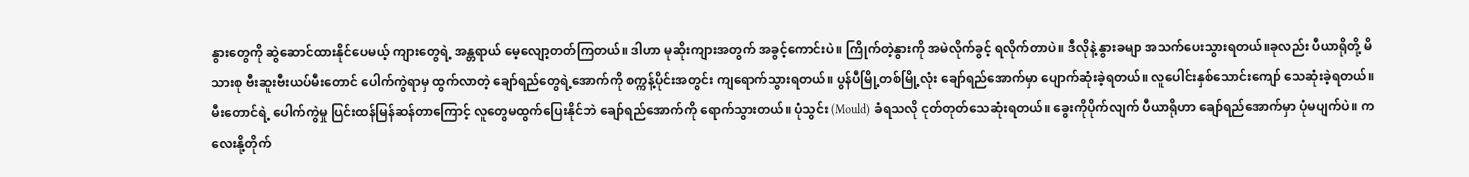နွားတွေကို ဆွဲဆောင်ထားနိုင်ပေမယ့် ကျားတွေရဲ့ အန္တရာယ် မေ့လျော့တတ်ကြတယ်။ ဒါဟာ မုဆိုးကျားအတွက် အခွင့်ကောင်းပဲ။ ကြိုက်တဲ့နွားကို အမဲလိုက်ခွင့် ရလိုက်တာပဲ။ ဒီလိုနဲ့ နွားခမျာ အသက်ပေးသွားရတယ်။ခုလည်း ပီယာရိုတို့ မိသားစု ဗီးဆူးဗီးယပ်မီးတောင် ပေါက်ကွဲရာမှ ထွက်လာတဲ့ ချော်ရည်တွေရဲ့အောက်ကို စက္ကန့်ပိုင်းအတွင်း ကျရောက်သွားရတယ်။ ပွန်ပီမြို့တစ်မြို့လုံး ချော်ရည်အောက်မှာ ပျောက်ဆုံးခဲ့ရတယ်။ လူပေါင်းနှစ်သောင်းကျော် သေဆုံးခဲ့ရတယ်။ မီးတောင်ရဲ့ ပေါက်ကွဲမှု ပြင်းထန်မြန်ဆန်တာကြောင့် လူတွေမထွက်ပြေးနိုင်ဘဲ ချော်ရည်အောက်ကို ရောက်သွားတယ်။ ပုံသွင်း (Mould) ခံရသလို ငုတ်တုတ်သေဆုံးရတယ်။ ခွေးကိုပိုက်လျက် ပီယာရိုဟာ ချော်ရည်အောက်မှာ ပုံမပျက်ပဲ။ ကလေးနို့တိုက်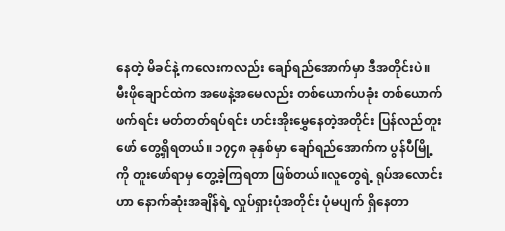နေတဲ့ မိခင်နဲ့ ကလေးကလည်း ချော်ရည်အောက်မှာ ဒီအတိုင်းပဲ။ မီးဖိုချောင်ထဲက အဖေနဲ့အမေလည်း တစ်ယောက်ပခုံး တစ်ယောက်ဖက်ရင်း မတ်တတ်ရပ်ရင်း ဟင်းအိုးမွှေနေတဲ့အတိုင်း ပြန်လည်တူးဖော် တွေ့ရှိရတယ်။ ၁၇၄၈ ခုနှစ်မှာ ချော်ရည်အောက်က ပွန်ပီမြို့ကို တူးဖော်ရာမှ တွေ့ခဲ့ကြရတာ ဖြစ်တယ်။လူတွေရဲ့ ရုပ်အလောင်းဟာ နောက်ဆုံးအချိန်ရဲ့ လှုပ်ရှားပုံအတိုင်း ပုံမပျက် ရှိနေတာ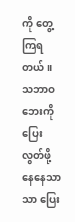ကို တွေ့ကြရတယ်။ သဘာဝဘေးကို ပြေးလွတ်ဖို့ နေနေသာသာ ပြေး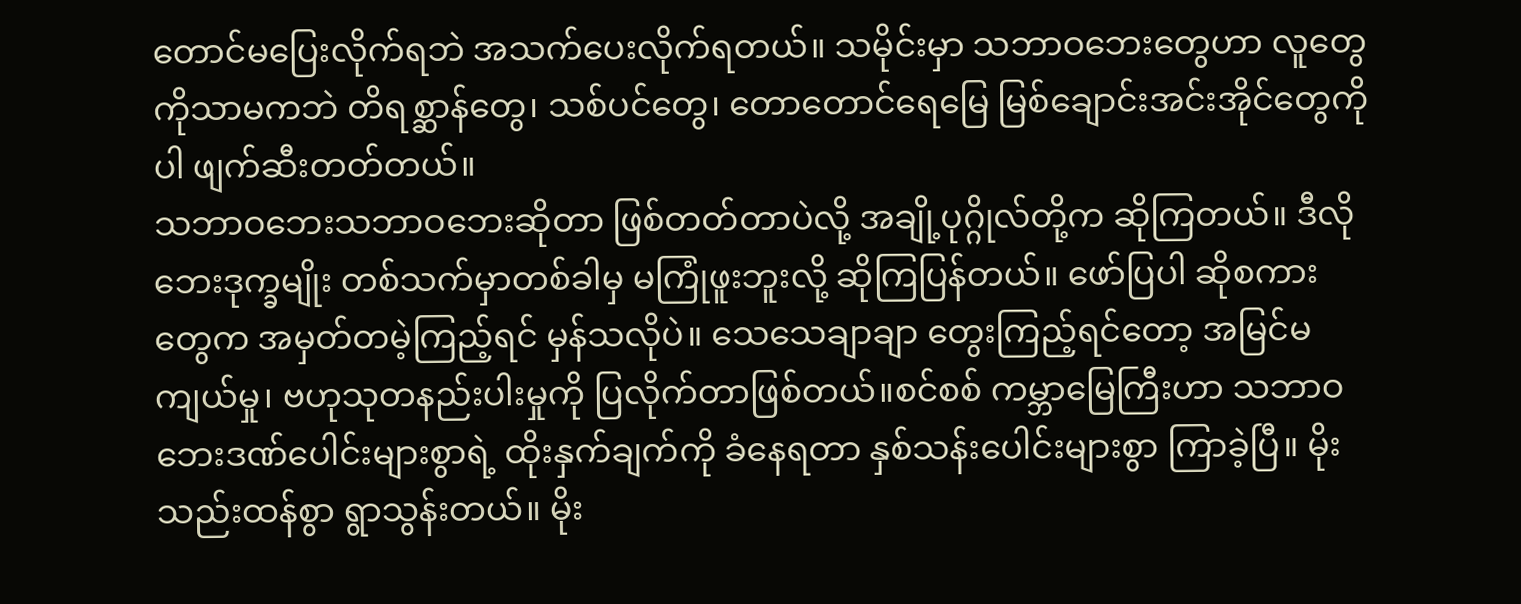တောင်မပြေးလိုက်ရဘဲ အသက်ပေးလိုက်ရတယ်။ သမိုင်းမှာ သဘာဝဘေးတွေဟာ လူတွေကိုသာမကဘဲ တိရစ္ဆာန်တွေ၊ သစ်ပင်တွေ၊ တောတောင်ရေမြေ မြစ်ချောင်းအင်းအိုင်တွေကိုပါ ဖျက်ဆီးတတ်တယ်။
သဘာဝဘေးသဘာဝဘေးဆိုတာ ဖြစ်တတ်တာပဲလို့ အချို့ပုဂ္ဂိုလ်တို့က ဆိုကြတယ်။ ဒီလို ဘေးဒုက္ခမျိုး တစ်သက်မှာတစ်ခါမှ မကြုံဖူးဘူးလို့ ဆိုကြပြန်တယ်။ ဖော်ပြပါ ဆိုစကားတွေက အမှတ်တမဲ့ကြည့်ရင် မှန်သလိုပဲ။ သေသေချာချာ တွေးကြည့်ရင်တော့ အမြင်မကျယ်မှု၊ ဗဟုသုတနည်းပါးမှုကို ပြလိုက်တာဖြစ်တယ်။စင်စစ် ကမ္ဘာမြေကြီးဟာ သဘာဝဘေးဒဏ်ပေါင်းများစွာရဲ့ ထိုးနှက်ချက်ကို ခံနေရတာ နှစ်သန်းပေါင်းများစွာ ကြာခဲ့ပြီ။ မိုးသည်းထန်စွာ ရွာသွန်းတယ်။ မိုး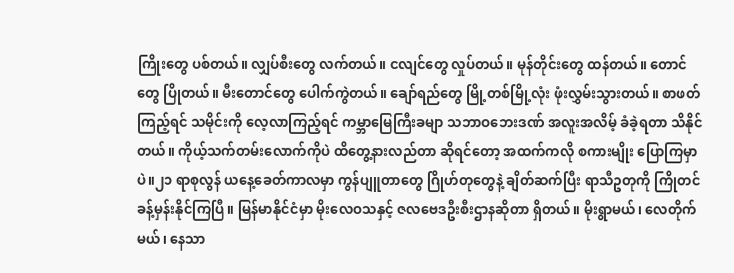ကြိုးတွေ ပစ်တယ်။ လျှပ်စီးတွေ လက်တယ်။ ငလျင်တွေ လှုပ်တယ်။ မုန်တိုင်းတွေ ထန်တယ်။ တောင်တွေ ပြိုတယ်။ မီးတောင်တွေ ပေါက်ကွဲတယ်။ ချော်ရည်တွေ မြို့တစ်မြို့လုံး ဖုံးလွှမ်းသွားတယ်။ စာဖတ်ကြည့်ရင် သမိုင်းကို လေ့လာကြည့်ရင် ကမ္ဘာမြေကြီးခမျာ သဘာဝဘေးဒဏ် အလူးအလိမ့် ခံခဲ့ရတာ သိနိုင်တယ်။ ကိုယ့်သက်တမ်းလောက်ကိုပဲ ထိတွေ့နားလည်တာ ဆိုရင်တော့ အထက်ကလို စကားမျိုး ပြောကြမှာပဲ။၂၁ ရာစုလွန် ယနေ့ခေတ်ကာလမှာ ကွန်ပျူတာတွေ ဂြိုဟ်တုတွေနဲ့ ချိတ်ဆက်ပြီး ရာသီဥတုကို ကြိုတင်ခန့်မှန်းနိုင်ကြပြီ။ မြန်မာနိုင်ငံမှာ မိုးလေဝသနှင့် ဇလဗေဒဦးစီးဌာနဆိုတာ ရှိတယ်။ မိုးရွာမယ်၊ လေတိုက်မယ်၊ နေသာ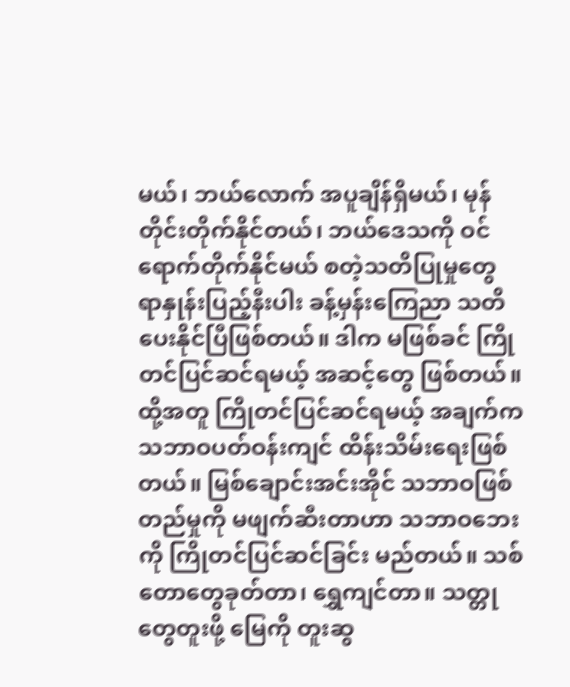မယ်၊ ဘယ်လောက် အပူချိန်ရှိမယ်၊ မုန်တိုင်းတိုက်နိုင်တယ်၊ ဘယ်ဒေသကို ဝင်ရောက်တိုက်နိုင်မယ် စတဲ့သတိပြုမှုတွေ ရာနှုန်းပြည့်နီးပါး ခန့်မှန်းကြေညာ သတိပေးနိုင်ပြီဖြစ်တယ်။ ဒါက မဖြစ်ခင် ကြိုတင်ပြင်ဆင်ရမယ့် အဆင့်တွေ ဖြစ်တယ်။ထို့အတူ ကြိုတင်ပြင်ဆင်ရမယ့် အချက်က သဘာဝပတ်ဝန်းကျင် ထိန်းသိမ်းရေးဖြစ်တယ်။ မြစ်ချောင်းအင်းအိုင် သဘာဝဖြစ်တည်မှုကို မဖျက်ဆီးတာဟာ သဘာဝဘေးကို ကြိုတင်ပြင်ဆင်ခြင်း မည်တယ်။ သစ်တောတွေခုတ်တာ၊ ရွှေကျင်တာ။ သတ္တုတွေတူးဖို့ မြေကို တူးဆွ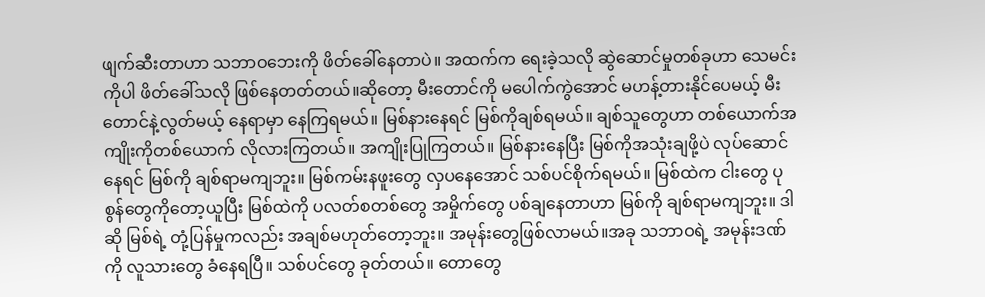ဖျက်ဆီးတာဟာ သဘာဝဘေးကို ဖိတ်ခေါ်နေတာပဲ။ အထက်က ရေးခဲ့သလို ဆွဲဆောင်မှုတစ်ခုဟာ သေမင်းကိုပါ ဖိတ်ခေါ်သလို ဖြစ်နေတတ်တယ်။ဆိုတော့ မီးတောင်ကို မပေါက်ကွဲအောင် မဟန့်တားနိုင်ပေမယ့် မီးတောင်နဲ့လွတ်မယ့် နေရာမှာ နေကြရမယ်။ မြစ်နားနေရင် မြစ်ကိုချစ်ရမယ်။ ချစ်သူတွေဟာ တစ်ယောက်အကျိုးကိုတစ်ယောက် လိုလားကြတယ်။ အကျိုးပြုကြတယ်။ မြစ်နားနေပြီး မြစ်ကိုအသုံးချဖို့ပဲ လုပ်ဆောင်နေရင် မြစ်ကို ချစ်ရာမကျဘူး။ မြစ်ကမ်းနဖူးတွေ လှပနေအောင် သစ်ပင်စိုက်ရမယ်။ မြစ်ထဲက ငါးတွေ ပုစွန်တွေကိုတော့ယူပြီး မြစ်ထဲကို ပလတ်စတစ်တွေ အမှိုက်တွေ ပစ်ချနေတာဟာ မြစ်ကို ချစ်ရာမကျဘူး။ ဒါဆို မြစ်ရဲ့ တုံ့ပြန်မှုကလည်း အချစ်မဟုတ်တော့ဘူး။ အမုန်းတွေဖြစ်လာမယ်။အခု သဘာဝရဲ့ အမုန်းဒဏ်ကို လူသားတွေ ခံနေရပြီ။ သစ်ပင်တွေ ခုတ်တယ်။ တောတွေ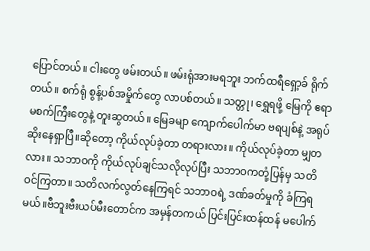ပြောင်တယ်။ ငါးတွေ ဖမ်းတယ်။ ဖမ်းရုံအားမရဘူး ဘက်ထရီရှော့ခ် ရိုက်တယ်။ စက်ရုံ စွန့်ပစ်အမှိုက်တွေ လာပစ်တယ်။ သတ္တု၊ ရွှေရဖို့ မြေကို ဧရာမစက်ကြီးတွေနဲ့ တူးဆွတယ်။ မြေခမျာ ကျောက်ပေါက်မာ ဗရပျစ်နဲ့ အရုပ်ဆိုးနေရှာပြီ။ဆိုတော့ ကိုယ်လုပ်ခဲ့တာ တရားလား။ ကိုယ်လုပ်ခဲ့တာ မျှတလား။ သဘာဝကို ကိုယ်လုပ်ချင်သလိုလုပ်ပြီး သဘာဝကတုံ့ပြန်မှ သတိဝင်ကြတာ။ သတိလက်လွတ်နေကြရင် သဘာဝရဲ့ ဒဏ်ခတ်မှုကို ခံကြရမယ်။ဗီဘူးဗီးယပ်မီးတောင်က အမှန်တကယ် ပြင်းပြင်းထန်ထန် မပေါက်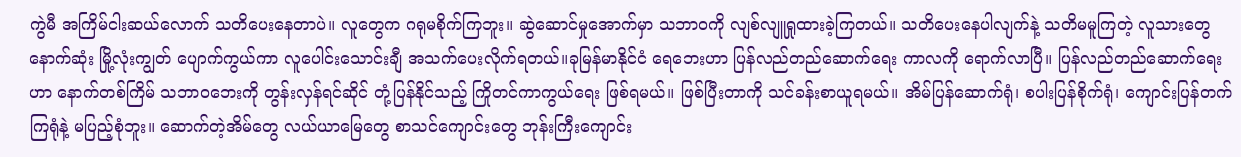ကွဲမီ အကြိမ်ငါးဆယ်လောက် သတိပေးနေတာပဲ။ လူတွေက ဂရုမစိုက်ကြဘူး။ ဆွဲဆောင်မှုအောက်မှာ သဘာဝကို လျစ်လျူရှုထားခဲ့ကြတယ်။ သတိပေးနေပါလျက်နဲ့ သတိမမူကြတဲ့ လူသားတွေ နောက်ဆုံး မြို့လုံးကျွတ် ပျောက်ကွယ်ကာ လူပေါင်းသောင်းချီ အသက်ပေးလိုက်ရတယ်။ခုမြန်မာနိုင်ငံ ရေဘေးဟာ ပြန်လည်တည်ဆောက်ရေး ကာလကို ရောက်လာပြီ။ ပြန်လည်တည်ဆောက်ရေးဟာ နောက်တစ်ကြိမ် သဘာဝဘေးကို တွန်းလှန်ရင်ဆိုင် တုံ့ပြန်နိုင်သည့် ကြိုတင်ကာကွယ်ရေး ဖြစ်ရမယ်။ ဖြစ်ပြီးတာကို သင်ခန်းစာယူရမယ်။ အိမ်ပြန်ဆောက်ရုံ၊ စပါးပြန်စိုက်ရုံ၊ ကျောင်းပြန်တက်ကြရုံနဲ့ မပြည့်စုံဘူး။ ဆောက်တဲ့အိမ်တွေ လယ်ယာမြေတွေ စာသင်ကျောင်းတွေ ဘုန်းကြီးကျောင်း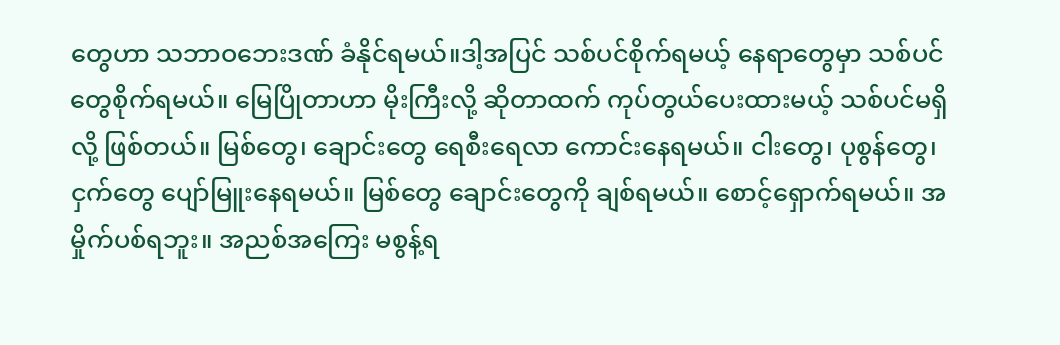တွေဟာ သဘာဝဘေးဒဏ် ခံနိုင်ရမယ်။ဒါ့အပြင် သစ်ပင်စိုက်ရမယ့် နေရာတွေမှာ သစ်ပင်တွေစိုက်ရမယ်။ မြေပြိုတာဟာ မိုးကြီးလို့ ဆိုတာထက် ကုပ်တွယ်ပေးထားမယ့် သစ်ပင်မရှိလို့ ဖြစ်တယ်။ မြစ်တွေ၊ ချောင်းတွေ ရေစီးရေလာ ကောင်းနေရမယ်။ ငါးတွေ၊ ပုစွန်တွေ၊ ငှက်တွေ ပျော်မြူးနေရမယ်။ မြစ်တွေ ချောင်းတွေကို ချစ်ရမယ်။ စောင့်ရှောက်ရမယ်။ အမှိုက်ပစ်ရဘူး။ အညစ်အကြေး မစွန့်ရ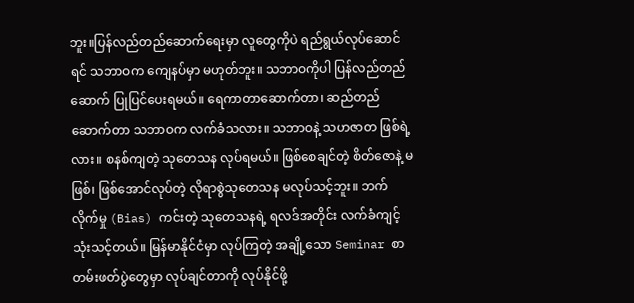ဘူး။ပြန်လည်တည်ဆောက်ရေးမှာ လူတွေကိုပဲ ရည်ရွယ်လုပ်ဆောင်ရင် သဘာဝက ကျေနပ်မှာ မဟုတ်ဘူး။ သဘာဝကိုပါ ပြန်လည်တည်ဆောက် ပြုပြင်ပေးရမယ်။ ရေကာတာဆောက်တာ၊ ဆည်တည်ဆောက်တာ သဘာဝက လက်ခံသလား။ သဘာဝနဲ့ သဟဇာတ ဖြစ်ရဲ့လား။ စနစ်ကျတဲ့ သုတေသန လုပ်ရမယ်။ ဖြစ်စေချင်တဲ့ စိတ်ဇောနဲ့ မဖြစ်၊ ဖြစ်အောင်လုပ်တဲ့ လိုရာစွဲသုတေသန မလုပ်သင့်ဘူး။ ဘက်လိုက်မှု (Bias) ကင်းတဲ့ သုတေသနရဲ့ ရလဒ်အတိုင်း လက်ခံကျင့်သုံးသင့်တယ်။ မြန်မာနိုင်ငံမှာ လုပ်ကြတဲ့ အချို့သော Seminar စာတမ်းဖတ်ပွဲတွေမှာ လုပ်ချင်တာကို လုပ်နိုင်ဖို့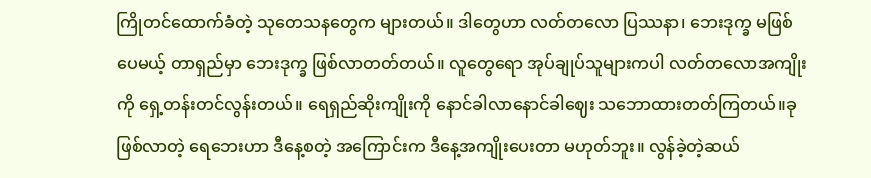ကြိုတင်ထောက်ခံတဲ့ သုတေသနတွေက များတယ်။ ဒါတွေဟာ လတ်တလော ပြဿနာ၊ ဘေးဒုက္ခ မဖြစ်ပေမယ့် တာရှည်မှာ ဘေးဒုက္ခ ဖြစ်လာတတ်တယ်။ လူတွေရော အုပ်ချုပ်သူများကပါ လတ်တလောအကျိုးကို ရှေ့တန်းတင်လွန်းတယ်။ ရေရှည်ဆိုးကျိုးကို နောင်ခါလာနောင်ခါဈေး သဘောထားတတ်ကြတယ်။ခုဖြစ်လာတဲ့ ရေဘေးဟာ ဒီနေ့စတဲ့ အကြောင်းက ဒီနေ့အကျိုးပေးတာ မဟုတ်ဘူး။ လွန်ခဲ့တဲ့ဆယ်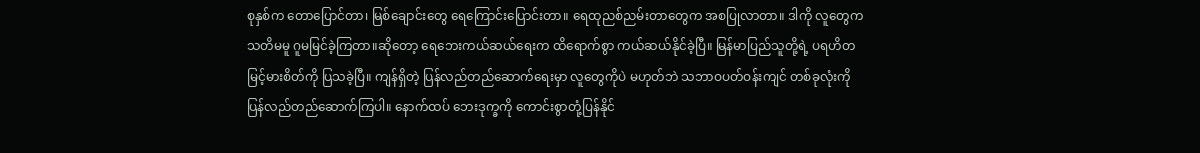စုနှစ်က တောပြောင်တာ၊ မြစ်ချောင်းတွေ ရေကြောင်းပြောင်းတာ။ ရေထုညစ်ညမ်းတာတွေက အစပြုလာတာ။ ဒါကို လူတွေက သတိမမူ ဂူမမြင်ခဲ့ကြတာ။ဆိုတော့ ရေဘေးကယ်ဆယ်ရေးက ထိရောက်စွာ ကယ်ဆယ်နိုင်ခဲ့ပြီ။ မြန်မာပြည်သူတို့ရဲ့ ပရဟိတ မြင့်မားစိတ်ကို ပြသခဲ့ပြီ။ ကျန်ရှိတဲ့ ပြန်လည်တည်ဆောက်ရေးမှာ လူတွေကိုပဲ မဟုတ်ဘဲ သဘာဝပတ်ဝန်းကျင် တစ်ခုလုံးကို ပြန်လည်တည်ဆောက်ကြပါ။ နောက်ထပ် ဘေးဒုက္ခကို ကောင်းစွာတုံ့ပြန်နိုင်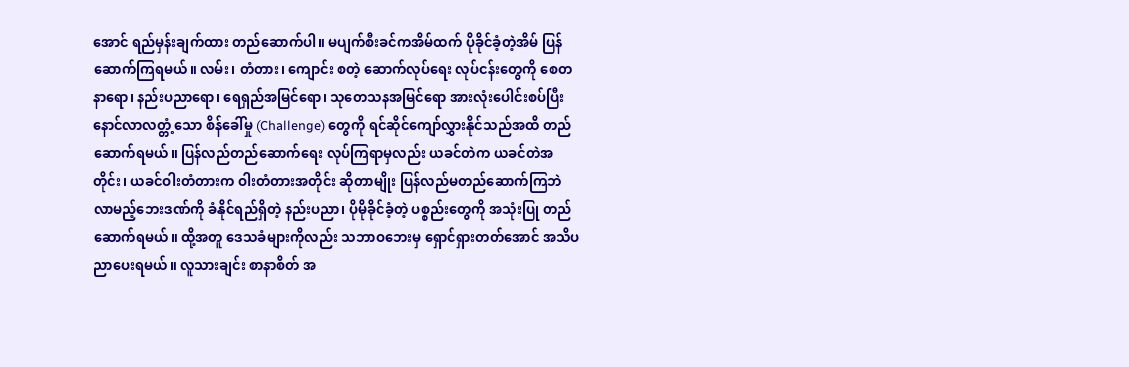အောင် ရည်မှန်းချက်ထား တည်ဆောက်ပါ။ မပျက်စီးခင်ကအိမ်ထက် ပိုခိုင်ခံ့တဲ့အိမ် ပြန်ဆောက်ကြရမယ်။ လမ်း၊ တံတား၊ ကျောင်း စတဲ့ ဆောက်လုပ်ရေး လုပ်ငန်းတွေကို စေတနာရော၊ နည်းပညာရော၊ ရေရှည်အမြင်ရော၊ သုတေသနအမြင်ရော အားလုံးပေါင်းစပ်ပြီး နောင်လာလတ္တံ့သော စိန်ခေါ်မှု (Challenge) တွေကို ရင်ဆိုင်ကျော်လွှားနိုင်သည်အထိ တည်ဆောက်ရမယ်။ ပြန်လည်တည်ဆောက်ရေး လုပ်ကြရာမှလည်း ယခင်တဲက ယခင်တဲအတိုင်း၊ ယခင်ဝါးတံတားက ဝါးတံတားအတိုင်း ဆိုတာမျိုး ပြန်လည်မတည်ဆောက်ကြဘဲ လာမည့်ဘေးဒဏ်ကို ခံနိုင်ရည်ရှိတဲ့ နည်းပညာ၊ ပိုမိုခိုင်ခံ့တဲ့ ပစ္စည်းတွေကို အသုံးပြု တည်ဆောက်ရမယ်။ ထို့အတူ ဒေသခံများကိုလည်း သဘာဝဘေးမှ ရှောင်ရှားတတ်အောင် အသိပညာပေးရမယ်။ လူသားချင်း စာနာစိတ် အ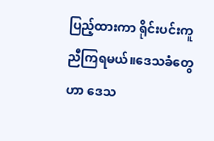ပြည့်ထားကာ ရိုင်းပင်းကူညီကြရမယ်။ဒေသခံတွေဟာ ဒေသ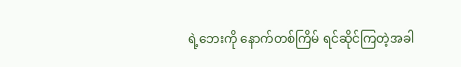ရဲ့ဘေးကို နောက်တစ်ကြိမ် ရင်ဆိုင်ကြတဲ့အခါ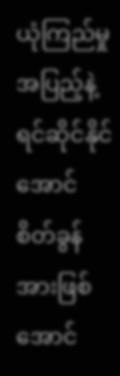ယုံကြည်မှုအပြည့်နဲ့ ရင်ဆိုင်နိုင်အောင် စိတ်ခွန်အားဖြစ်အောင်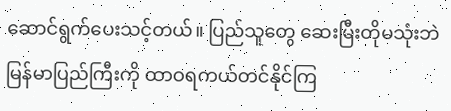ဆောင်ရွက်ပေးသင့်တယ်။ ပြည်သူတွေ ဆေးမြီးတိုမသုံးဘဲ မြန်မာပြည်ကြီးကို ထာဝရကယ်တင်နိုင်ကြ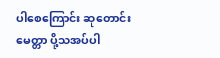ပါစေကြောင်း ဆုတောင်းမေတ္တာ ပို့သအပ်ပါ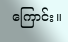ကြောင်း။